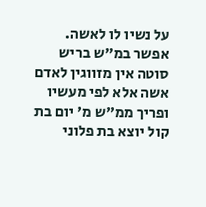על נשיו לו לאשה. אפשר במ"ש בריש סוטה אין מזווגין לאדם אשה אלא לפי מעשיו ופריך ממ"ש מ' יום בת קול יוצא בת פלוני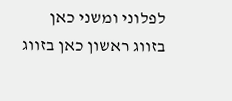לפלוני ומשני כאן בזווג ראשון כאן בזווג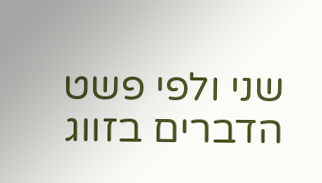שני ולפי פשט הדברים בזווג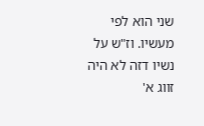שני הוא לפי מעשיו. וז"ש על נשיו דזה לא היה זווג א'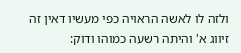ולזה לו לאשה הראויה כפי מעשיו דאין זה זיווג א' והיתה רשעה כמוהו ודוק: